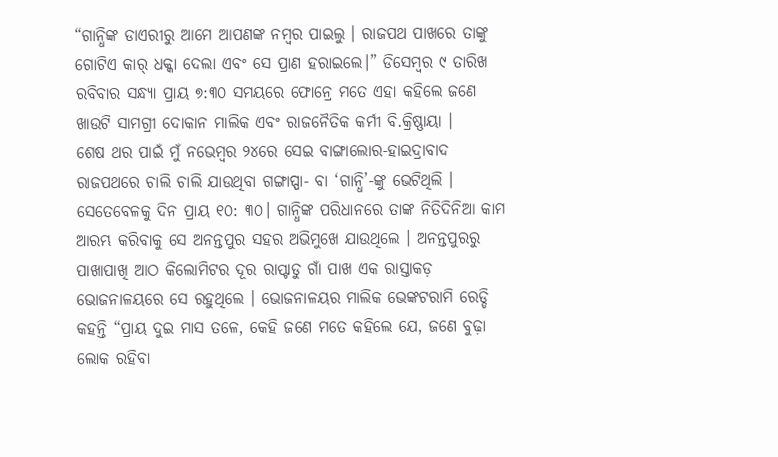“ଗାନ୍ଧିଙ୍କ ଡାଏରୀରୁ ଆମେ ଆପଣଙ୍କ ନମ୍ବର ପାଇଲୁ । ରାଜପଥ ପାଖରେ ତାଙ୍କୁ ଗୋଟିଏ କାର୍ ଧକ୍କା ଦେଲା ଏବଂ ସେ ପ୍ରାଣ ହରାଇଲେ।” ଡିସେମ୍ବର ୯ ତାରିଖ ରବିବାର ସନ୍ଧ୍ୟା ପ୍ରାୟ ୭:୩୦ ସମୟରେ ଫୋନ୍ରେ ମତେ ଏହା କହିଲେ ଜଣେ ଖାଉଟି ସାମଗ୍ରୀ ଦୋକାନ ମାଲିକ ଏବଂ ରାଜନୈତିକ କର୍ମୀ ବି.କ୍ରିଷ୍ଣାୟା ।
ଶେଷ ଥର ପାଇଁ ମୁଁ ନଭେମ୍ବର ୨୪ରେ ସେଇ ବାଙ୍ଗାଲୋର-ହାଇଦ୍ରାବାଦ ରାଜପଥରେ ଚାଲି ଚାଲି ଯାଉଥିବା ଗଙ୍ଗାପ୍ପା- ବା ‘ଗାନ୍ଧି’-ଙ୍କୁ ଭେଟିଥିଲି । ସେତେବେଳକୁ ଦିନ ପ୍ରାୟ ୧୦: ୩୦। ଗାନ୍ଧିଙ୍କ ପରିଧାନରେ ତାଙ୍କ ନିତିଦିନିଆ କାମ ଆରମ୍ଭ କରିବାକୁ ସେ ଅନନ୍ତପୁର ସହର ଅଭିମୁଖେ ଯାଉଥିଲେ । ଅନନ୍ତପୁରରୁ ପାଖାପାଖି ଆଠ କିଲୋମିଟର ଦୂର ରାପ୍ଟାଡୁ ଗାଁ ପାଖ ଏକ ରାସ୍ତାକଡ଼ ଭୋଜନାଳୟରେ ସେ ରହୁଥିଲେ । ଭୋଜନାଳୟର ମାଲିକ ଭେଙ୍କଟରାମି ରେଡ୍ଡି କହନ୍ତି “ପ୍ରାୟ ଦୁଇ ମାସ ତଳେ, କେହି ଜଣେ ମତେ କହିଲେ ଯେ, ଜଣେ ବୁଢ଼ା ଲୋକ ରହିବା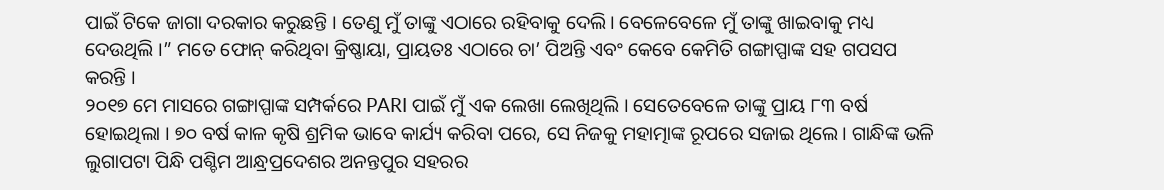ପାଇଁ ଟିକେ ଜାଗା ଦରକାର କରୁଛନ୍ତି । ତେଣୁ ମୁଁ ତାଙ୍କୁ ଏଠାରେ ରହିବାକୁ ଦେଲି। ବେଳେବେଳେ ମୁଁ ତାଙ୍କୁ ଖାଇବାକୁ ମଧ୍ୟ ଦେଉଥିଲି ।” ମତେ ଫୋନ୍ କରିଥିବା କ୍ରିଷ୍ଣାୟା, ପ୍ରାୟତଃ ଏଠାରେ ଚା’ ପିଅନ୍ତି ଏବଂ କେବେ କେମିତି ଗଙ୍ଗାପ୍ପାଙ୍କ ସହ ଗପସପ କରନ୍ତି ।
୨୦୧୭ ମେ ମାସରେ ଗଙ୍ଗାପ୍ପାଙ୍କ ସମ୍ପର୍କରେ PARI ପାଇଁ ମୁଁ ଏକ ଲେଖା ଲେଖିଥିଲି । ସେତେବେଳେ ତାଙ୍କୁ ପ୍ରାୟ ୮୩ ବର୍ଷ ହୋଇଥିଲା । ୭୦ ବର୍ଷ କାଳ କୃଷି ଶ୍ରମିକ ଭାବେ କାର୍ଯ୍ୟ କରିବା ପରେ, ସେ ନିଜକୁ ମହାତ୍ମାଙ୍କ ରୂପରେ ସଜାଇ ଥିଲେ। ଗାନ୍ଧିଙ୍କ ଭଳି ଲୁଗାପଟା ପିନ୍ଧି ପଶ୍ଚିମ ଆନ୍ଧ୍ରପ୍ରଦେଶର ଅନନ୍ତପୁର ସହରର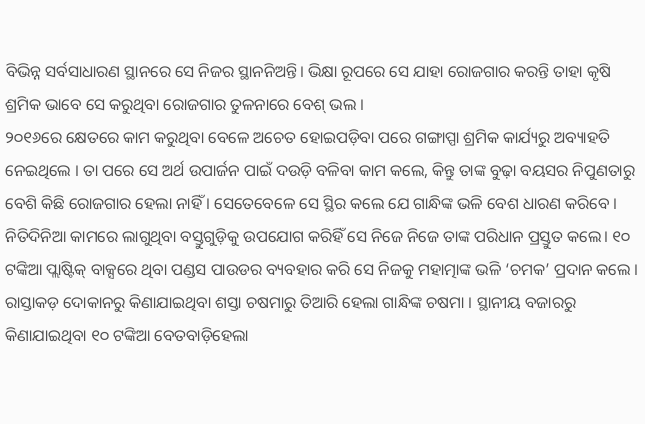ବିଭିନ୍ନ ସର୍ବସାଧାରଣ ସ୍ଥାନରେ ସେ ନିଜର ସ୍ଥାନନିଅନ୍ତି। ଭିକ୍ଷା ରୂପରେ ସେ ଯାହା ରୋଜଗାର କରନ୍ତି ତାହା କୃଷି ଶ୍ରମିକ ଭାବେ ସେ କରୁଥିବା ରୋଜଗାର ତୁଳନାରେ ବେଶ୍ ଭଲ ।
୨୦୧୬ରେ କ୍ଷେତରେ କାମ କରୁଥିବା ବେଳେ ଅଚେତ ହୋଇପଡ଼ିବା ପରେ ଗଙ୍ଗାପ୍ପା ଶ୍ରମିକ କାର୍ଯ୍ୟରୁ ଅବ୍ୟାହତି ନେଇଥିଲେ । ତା ପରେ ସେ ଅର୍ଥ ଉପାର୍ଜନ ପାଇଁ ଦଉଡ଼ି ବଳିବା କାମ କଲେ, କିନ୍ତୁ ତାଙ୍କ ବୁଢ଼ା ବୟସର ନିପୁଣତାରୁ ବେଶି କିଛି ରୋଜଗାର ହେଲା ନାହିଁ । ସେତେବେଳେ ସେ ସ୍ଥିର କଲେ ଯେ ଗାନ୍ଧିଙ୍କ ଭଳି ବେଶ ଧାରଣ କରିବେ ।
ନିତିଦିନିଆ କାମରେ ଲାଗୁଥିବା ବସ୍ତୁଗୁଡ଼ିକୁ ଉପଯୋଗ କରିହିଁ ସେ ନିଜେ ନିଜେ ତାଙ୍କ ପରିଧାନ ପ୍ରସ୍ତୁତ କଲେ। ୧୦ ଟଙ୍କିଆ ପ୍ଲାଷ୍ଟିକ୍ ବାକ୍ସରେ ଥିବା ପଣ୍ଡସ ପାଉଡର ବ୍ୟବହାର କରି ସେ ନିଜକୁ ମହାତ୍ମାଙ୍କ ଭଳି ‘ଚମକ’ ପ୍ରଦାନ କଲେ । ରାସ୍ତାକଡ଼ ଦୋକାନରୁ କିଣାଯାଇଥିବା ଶସ୍ତା ଚଷମାରୁ ତିଆରି ହେଲା ଗାନ୍ଧିଙ୍କ ଚଷମା । ସ୍ଥାନୀୟ ବଜାରରୁ କିଣାଯାଇଥିବା ୧୦ ଟଙ୍କିଆ ବେତବାଡ଼ିହେଲା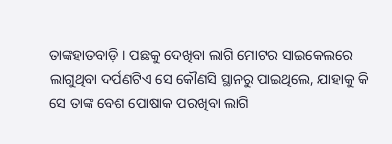ତାଙ୍କହାତବାଡ଼ି । ପଛକୁ ଦେଖିବା ଲାଗି ମୋଟର ସାଇକେଲରେ ଲାଗୁଥିବା ଦର୍ପଣଟିଏ ସେ କୌଣସି ସ୍ଥାନରୁ ପାଇଥିଲେ, ଯାହାକୁ କି ସେ ତାଙ୍କ ବେଶ ପୋଷାକ ପରଖିବା ଲାଗି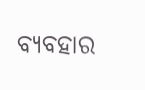ବ୍ୟବହାର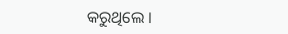କରୁଥିଲେ ।